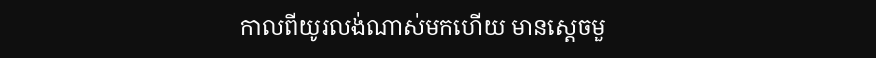កាលពីយូរលង់ណាស់មកហើយ មានស្តេចមួ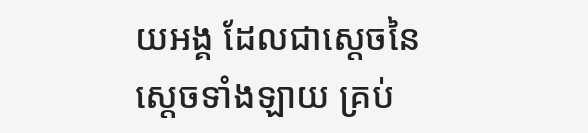យអង្គ ដែលជាស្តេចនៃស្តេចទាំងឡាយ គ្រប់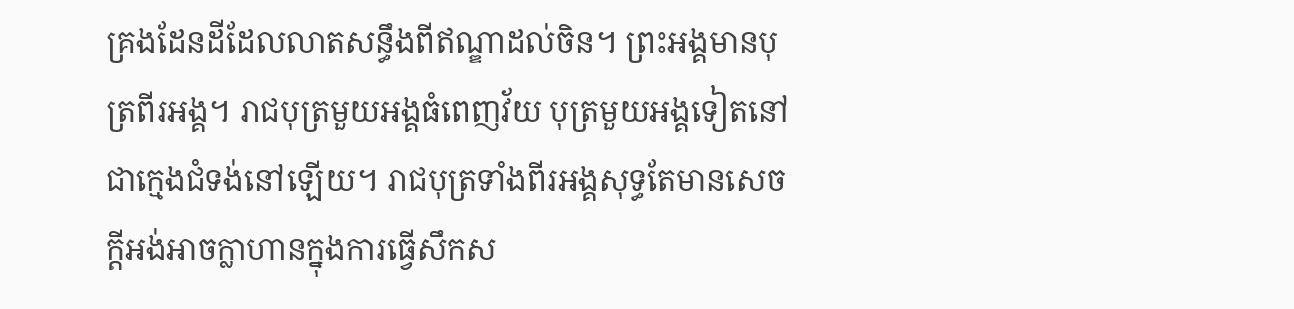គ្រងដែនដីដែលលាតសន្ធឹងពីឥណ្ឌាដល់ចិន។ ព្រះអង្គមានបុត្រពីរអង្គ។ រាជបុត្រមួយអង្គធំពេញវ័យ បុត្រមួយអង្គទៀតនៅជាក្មេងជំទង់នៅឡើយ។ រាជបុត្រទាំងពីរអង្គសុទ្ធតែមានសេចក្តីអង់អាចក្លាហានក្នុងការធ្វើសឹកស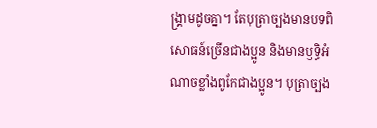ង្គ្រាមដូចគ្នា។ តែបុត្រាច្បងមានបទពិសោធន៍ច្រើនជាងប្អូន និងមានឫទ្ធិអំណាចខ្លាំងពូកែជាងប្អូន។ បុត្រាច្បង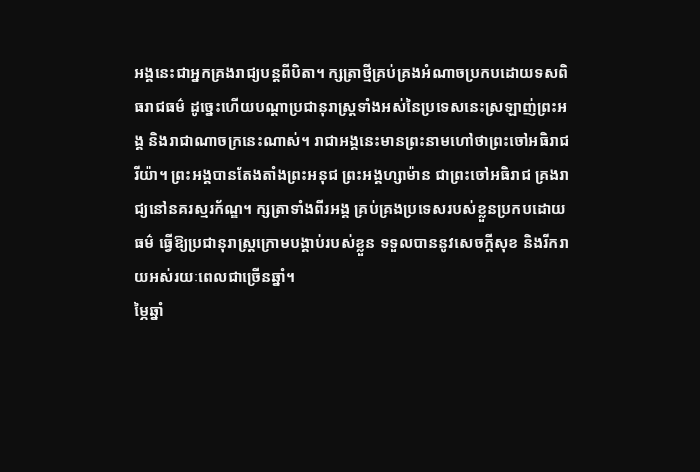អង្គនេះជាអ្នកគ្រងរាជ្យបន្តពីបិតា។ ក្សត្រាថ្មីគ្រប់គ្រងអំណាចប្រកបដោយទសពិធរាជធម៌ ដូច្នេះហើយបណ្តាប្រជានុរាស្ត្រទាំងអស់នៃប្រទេសនេះស្រឡាញ់ព្រះអង្គ និងរាជាណាចក្រនេះណាស់។ រាជាអង្គនេះមានព្រះនាមហៅថាព្រះចៅអធិរាជ រីយ៉ា។ ព្រះអង្គបានតែងតាំងព្រះអនុជ ព្រះអង្គហ្សាម៉ាន ជាព្រះចៅអធិរាជ គ្រងរាជ្យនៅនគរស្មរក័ណ្ឌ។ ក្សត្រាទាំងពីរអង្គ គ្រប់គ្រងប្រទេសរបស់ខ្លួនប្រកបដោយធម៌ ធ្វើឱ្យប្រជានុរាស្ត្រក្រោមបង្គាប់របស់ខ្លួន ទទួលបាននូវសេចក្តីសុខ និងរីករាយអស់រយៈពេលជាច្រើនឆ្នាំ។
ម្ភៃឆ្នាំ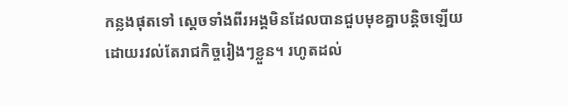កន្លងផុតទៅ ស្តេចទាំងពីរអង្គមិនដែលបានជួបមុខគ្នាបន្តិចឡើយ ដោយរវល់តែរាជកិច្ចរៀងៗខ្លួន។ រហូតដល់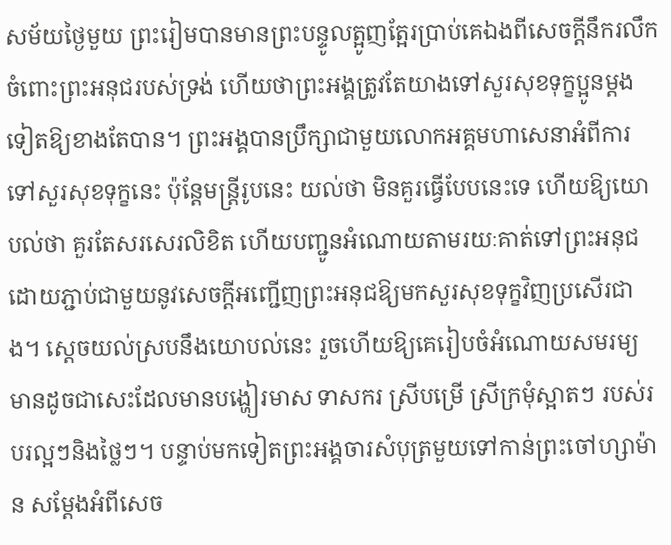សម័យថ្ងៃមួយ ព្រះរៀមបានមានព្រះបន្ទូលត្អូញត្អែរប្រាប់គេឯងពីសេចក្តីនឹករលឹកចំពោះព្រះអនុជរបស់ទ្រង់ ហើយថាព្រះអង្គត្រូវតែយាងទៅសួរសុខទុក្ខប្អូនម្តងទៀតឱ្យខាងតែបាន។ ព្រះអង្គបានប្រឹក្សាជាមួយលោកអគ្គមហាសេនាអំពីការទៅសួរសុខទុក្ខនេះ ប៉ុន្តែមន្ត្រីរូបនេះ យល់ថា មិនគួរធ្វើបែបនេះទេ ហើយឱ្យយោបល់ថា គួរតែសរសេរលិខិត ហើយបញ្ជូនអំណោយតាមរយៈគាត់ទៅព្រះអនុជ ដោយភ្ជាប់ជាមួយនូវសេចក្តីអញ្ជើញព្រះអនុជឱ្យមកសួរសុខទុក្ខវិញប្រសើរជាង។ ស្តេចយល់ស្របនឹងយោបល់នេះ រួចហើយឱ្យគេរៀបចំអំណោយសមរម្យ មានដូចជាសេះដែលមានបង្ហៀរមាស ទាសករ ស្រីបម្រើ ស្រីក្រមុំស្អាតៗ របស់របរល្អៗនិងថ្លៃៗ។ បន្ទាប់មកទៀតព្រះអង្គចារសំបុត្រមួយទៅកាន់ព្រះចៅហ្សាម៉ាន សម្តែងអំពីសេច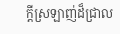ក្តីស្រឡាញ់ដ៏ជ្រាល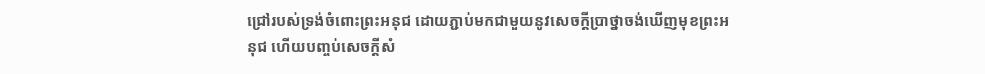ជ្រៅរបស់ទ្រង់ចំពោះព្រះអនុជ ដោយភ្ជាប់មកជាមួយនូវសេចក្តីប្រាថ្នាចង់ឃើញមុខព្រះអនុជ ហើយបញ្ចប់សេចក្តីសំ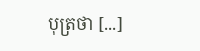បុត្រថា [...]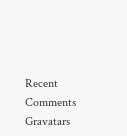Recent Comments Gravatars